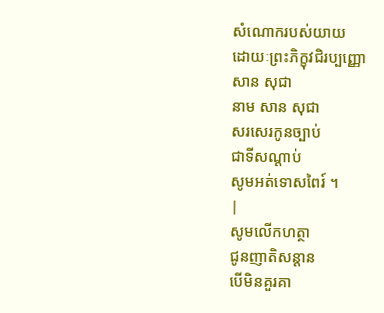សំណោករបស់យាយ
ដោយៈព្រះភិក្ខុវជិរប្បញ្ញោ
សាន សុជា
នាម សាន សុជា
សរសេរកូនច្បាប់
ជាទីសណ្តាប់
សូមអត់ទោសពៃរ៍ ។
|
សូមលើកហត្ថា
ជូនញាតិសន្តាន
បើមិនគួរគា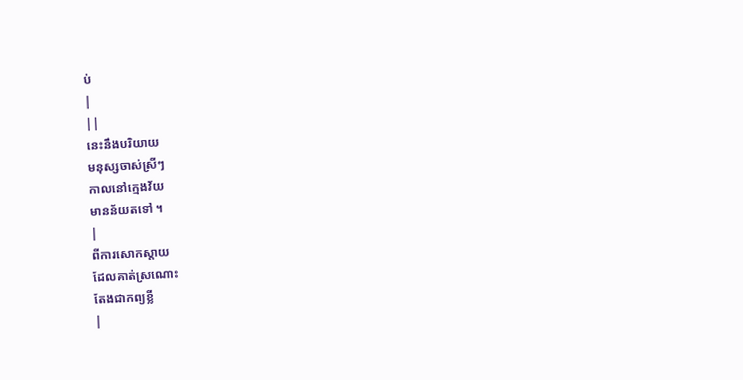ប់
|
||
នេះនឹងបរិយាយ
មនុស្សចាស់ស្រីៗ
កាលនៅក្មេងវ័យ
មានន័យតទៅ ។
|
ពីការសោកស្តាយ
ដែលគាត់ស្រណោះ
តែងជាកព្យខ្លី
|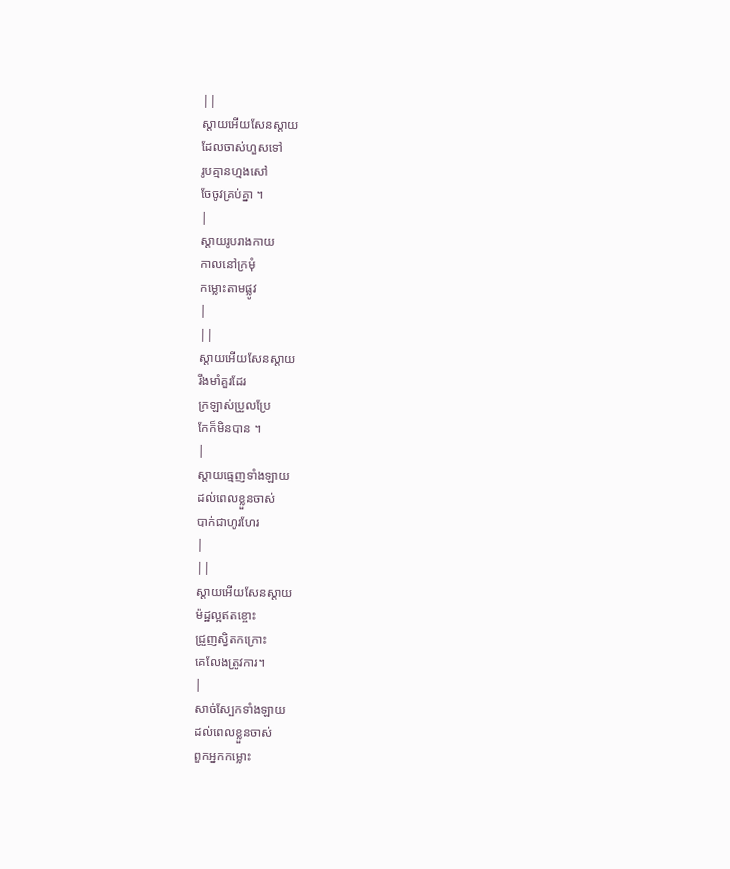||
ស្តាយអើយសែនស្តាយ
ដែលចាស់ហួសទៅ
រូបគ្មានហ្មងសៅ
ចែចូវគ្រប់គ្នា ។
|
ស្តាយរូបរាងកាយ
កាលនៅក្រមុំ
កម្លោះតាមផ្លូវ
|
||
ស្តាយអើយសែនស្តាយ
រឹងមាំគួរដែរ
ក្រឡាស់ប្រួលប្រែ
កែក៏មិនបាន ។
|
ស្តាយធ្មេញទាំងឡាយ
ដល់ពេលខ្លួនចាស់
បាក់ជាហូរហែរ
|
||
ស្តាយអើយសែនស្តាយ
ម៉ដ្ឋល្អឥតខ្ចោះ
ជ្រួញស្វិតកក្រោះ
គេលែងត្រូវការ។
|
សាច់ស្បែកទាំងឡាយ
ដល់ពេលខ្លួនចាស់
ពួកអ្នកកម្លោះ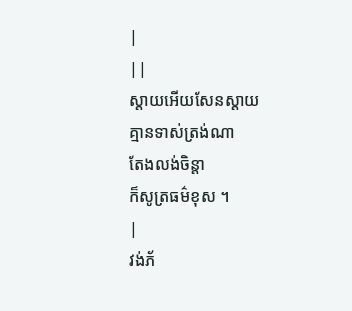|
||
ស្តាយអើយសែនស្តាយ
គ្មានទាស់ត្រង់ណា
តែងលង់ចិន្តា
ក៏សូត្រធម៌ខុស ។
|
វង់ភ័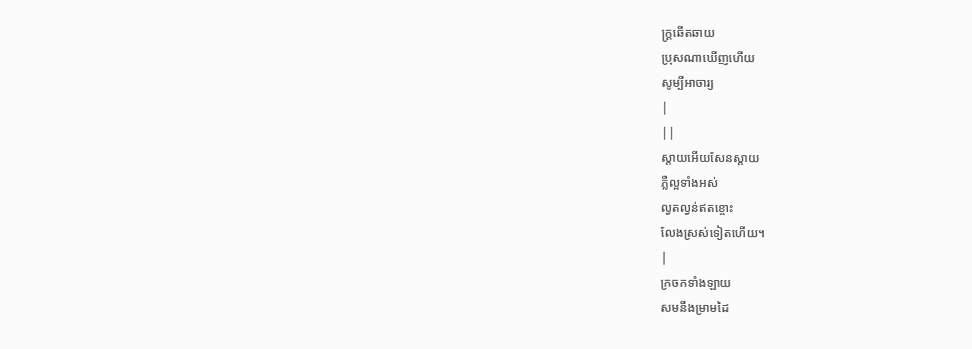ក្រ្តឆើតឆាយ
ប្រុសណាឃើញហើយ
សូម្បីអាចារ្យ
|
||
ស្តាយអើយសែនស្តាយ
ភ្លឺល្អទាំងអស់
ល្វតល្វន់ឥតខ្ចោះ
លែងស្រស់ទៀតហើយ។
|
ក្រចកទាំងឡាយ
សមនឹងម្រាមដៃ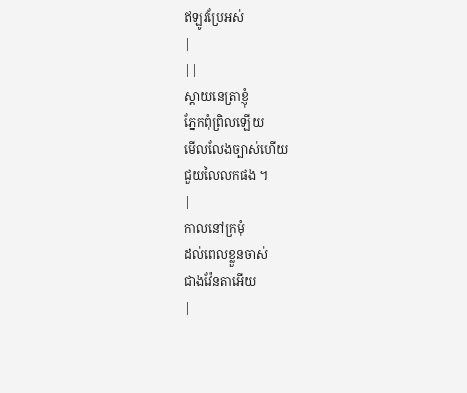ឥឡូវប្រែអស់
|
||
ស្តាយនេត្រាខ្ញុំ
ភ្នែកពុំព្រិលឡើយ
មើលលែងច្បាស់ហើយ
ជួយលៃលកផង ។
|
កាលនៅក្រមុំ
ដល់ពេលខ្លួនចាស់
ជាងវ៉ែនតាអើយ
|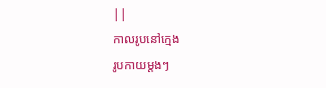||
កាលរូបនៅក្មេង
រូបកាយម្តងៗ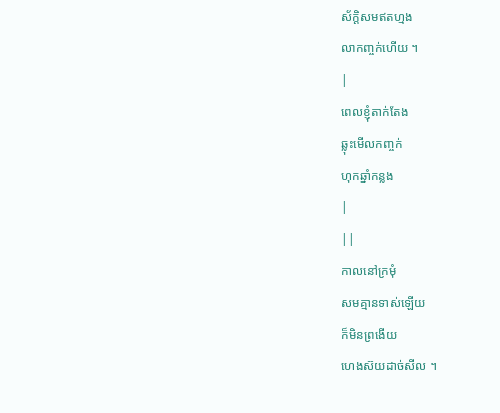ស័ក្តិសមឥតហ្មង
លាកញ្ចក់ហើយ ។
|
ពេលខ្ញុំតាក់តែង
ឆ្លុះមើលកញ្ចក់
ហុកឆ្នាំកន្លង
|
||
កាលនៅក្រមុំ
សមគ្មានទាស់ឡើយ
ក៏មិនព្រងើយ
ហេងស៊យដាច់សីល ។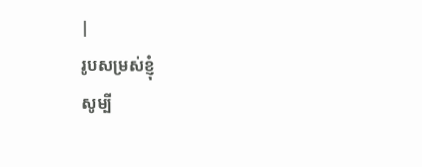|
រូបសម្រស់ខ្ញុំ
សូម្បី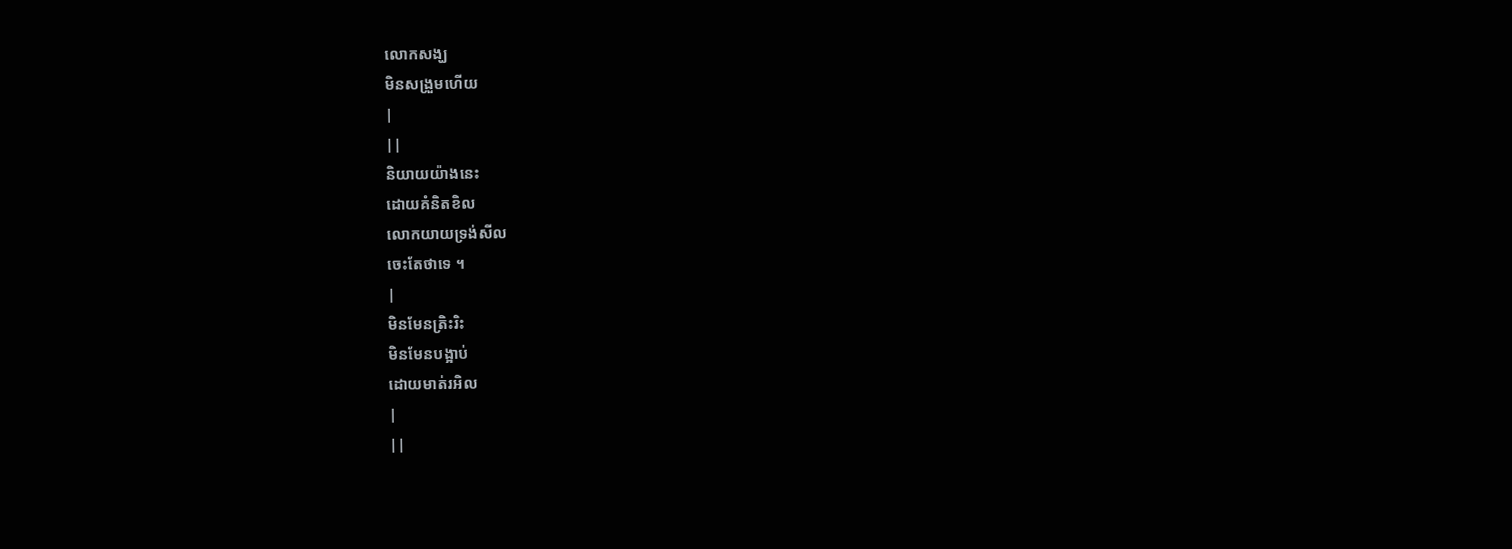លោកសង្ឃ
មិនសង្រួមហើយ
|
||
និយាយយ៉ាងនេះ
ដោយគំនិតខិល
លោកយាយទ្រង់សីល
ចេះតែថាទេ ។
|
មិនមែនត្រិះរិះ
មិនមែនបង្អាប់
ដោយមាត់រអិល
|
||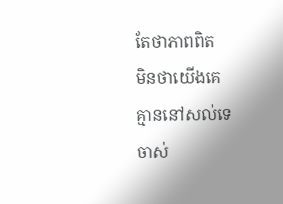តែថាភាពពិត
មិនថាយើងគេ
គ្មាននៅសល់ទេ
ចាស់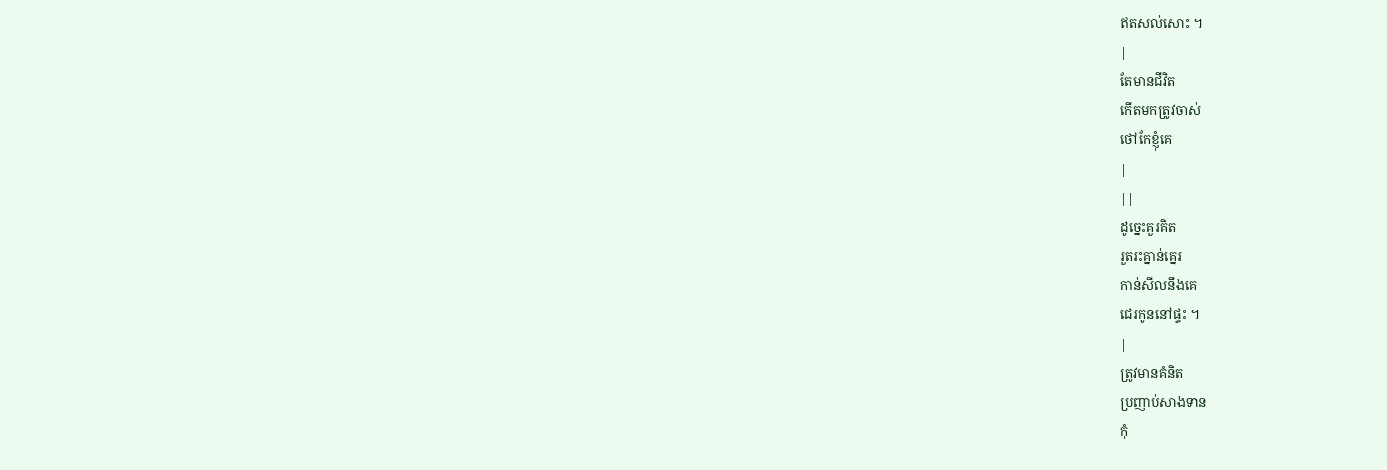ឥតសល់សោះ ។
|
តែមានជីវិត
កើតមកត្រូវចាស់
ថៅកែខ្ញុំគេ
|
||
ដូច្នេះគួរគិត
រួតរះគ្នាន់គ្នេរ
កាន់សីលនឹងគេ
ជេរកូននៅផ្ទះ ។
|
ត្រូវមានគំនិត
ប្រញាប់សាងទាន
កុំ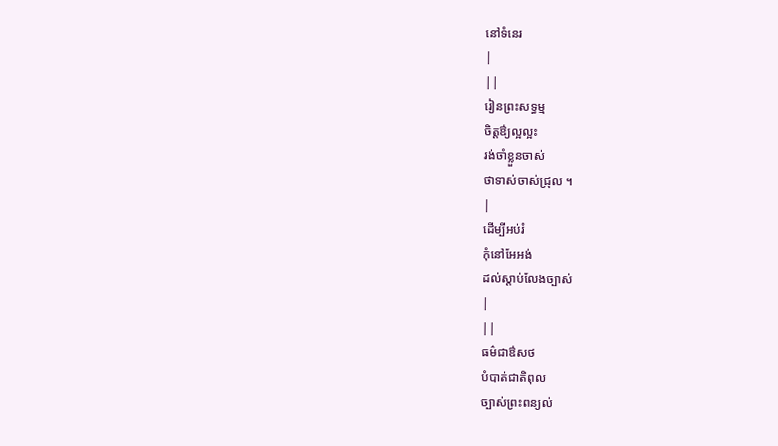នៅទំនេរ
|
||
រៀនព្រះសទ្ធម្ម
ចិត្តឳ្យល្អល្អះ
រង់ចាំខ្លួនចាស់
ថាទាស់ចាស់ជ្រុល ។
|
ដើម្បីអប់រំ
កុំនៅអែអង់
ដល់ស្តាប់លែងច្បាស់
|
||
ធម៌ជាឳសថ
បំបាត់ជាតិពុល
ច្បាស់ព្រះពន្យល់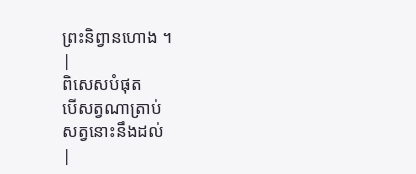ព្រះនិព្វានហោង ។
|
ពិសេសបំផុត
បើសត្វណាត្រាប់
សត្វនោះនឹងដល់
|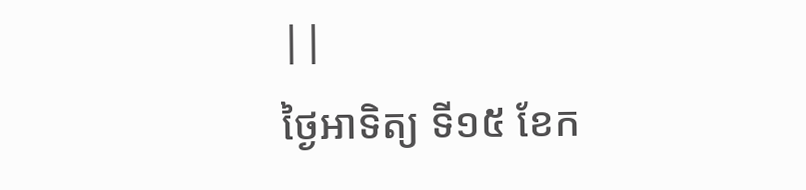||
ថ្ងៃអាទិត្យ ទី១៥ ខែក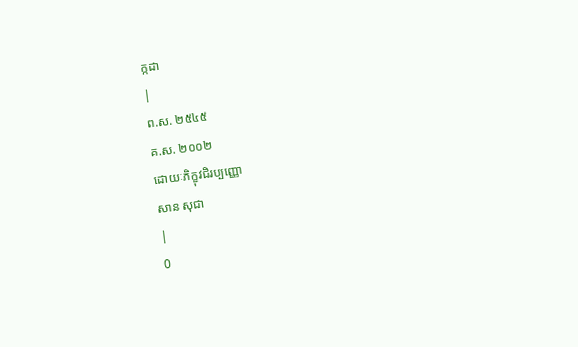ក្កដា
|
ព.ស. ២៥៤៥
គ.ស. ២០០២
ដោយៈភិក្ខុវជិរប្បញ្ញោ
សាន សុជា
|
0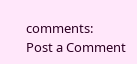comments:
Post a Comment